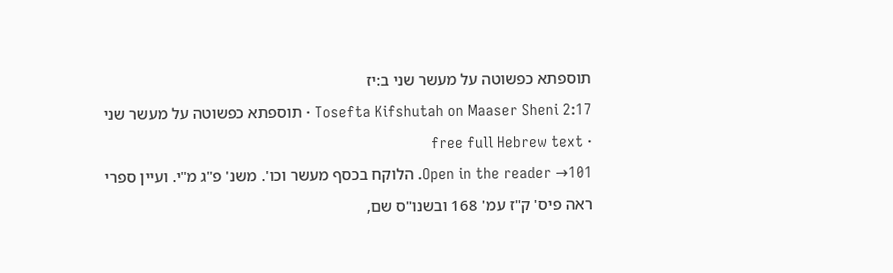תוספתא כפשוטה על מעשר שני ב:יז
Tosefta Kifshutah on Maaser Sheni 2:17 · תוספתא כפשוטה על מעשר שני · free full Hebrew text
Open in the reader →101. הלוקח בכסף מעשר וכו'. משנ' פ"ג מ"י. ועיין ספרי ראה פיס' ק"ז עמ' 168 ובשנו"ס שם,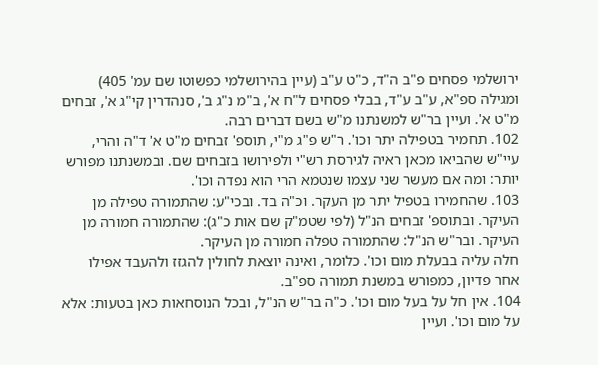ירושלמי פסחים פ"ב ה"ד, כ"ט ע"ב (עיין בהירושלמי כפשוטו שם עמ' 405) ומגילה ספ"א, ע"ב ע"ד, בבלי פסחים ל"ח א', ב"מ נ"ג ב', סנהדרין קי"ג א', זבחים מ"ט א'. ועיין בר"ש למשנתנו מ"ש בשם דברים רבה.
102. תחמיר בטפילה יתר וכו'. ר"ש פ"ג מ"י, תוספ' זבחים מ"ט א' ד"ה והרי, עיי"ש שהביאו מכאן ראיה לגירסת רש"י ולפירושו בזבחים שם. ובמשנתנו מפורש יותר: ומה אם מעשר שני עצמו שנטמא הרי הוא נפדה וכו'.
103. שהחמירו בטפיל יתר מן העקר. וכ"ה בד. ובכי"ע: שהתמורה טפילה מן העיקר. ובתוספ' זבחים הנ"ל (לפי שטמ"ק שם אות כ"ג): שהתמורה חמורה מן העיקר. ובר"ש הנ"ל: שהתמורה טפלה חמורה מן העיקר.
חלה עליה בבעלת מום וכו'. כלומר, ואינה יוצאת לחולין להגזז ולהעבד אפילו אחר פדיון, כמפורש במשנת תמורה ספ"ב.
104. אין חל על בעל מום וכו'. כ"ה בר"ש הנ"ל, ובכל הנוסחאות כאן בטעות: אלא על מום וכו'. ועיין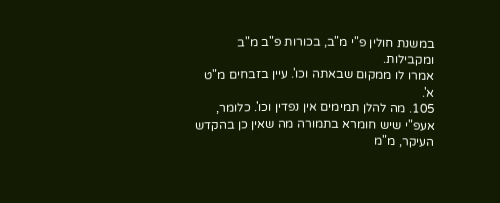במשנת חולין פ"י מ"ב, בכורות פ"ב מ"ב ומקבילות.
אמרו לו ממקום שבאתה וכו'. עיין בזבחים מ"ט א'.
105. מה להלן תמימים אין נפדין וכו'. כלומר, אעפ"י שיש חומרא בתמורה מה שאין כן בהקדש העיקר, מ"מ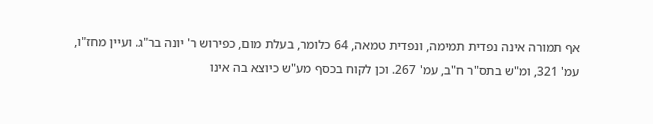אף תמורה אינה נפדית תמימה, ונפדית טמאה, 64 כלומר, בעלת מום, כפירוש ר' יונה בר"ג. ועיין מחז"ו, עמ' 321, ומ"ש בתס"ר ח"ב, עמ' 267. וכן לקוח בכסף מע"ש כיוצא בה אינו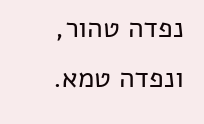נפדה טהור, ונפדה טמא.